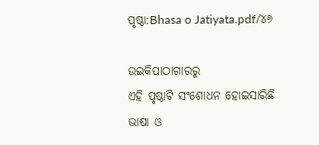ପୃଷ୍ଠା:Bhasa o Jatiyata.pdf/୪୬

ଉଇକିପାଠାଗାର‌ରୁ
ଏହି ପୃଷ୍ଠାଟି ସଂଶୋଧନ ହୋଇସାରିଛି
ଭାଷା ଓ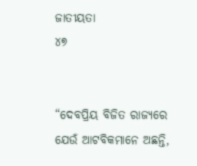ଜାତୀୟତା
୪୭


“ଦେବପ୍ରିୟ ବିଜିତ ରାଜ୍ୟରେ ଯେଉଁ ଆଟବିକମାନେ ଅଛନ୍ତି,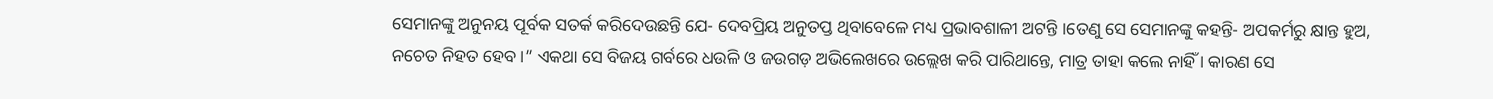ସେମାନଙ୍କୁ ଅନୁନୟ ପୂର୍ବକ ସତର୍କ କରିଦେଉଛନ୍ତି ଯେ- ଦେବପ୍ରିୟ ଅନୁତପ୍ତ ଥିବାବେଳେ ମଧ୍ୟ ପ୍ରଭାବଶାଳୀ ଅଟନ୍ତି ।ତେଣୁ ସେ ସେମାନଙ୍କୁ କହନ୍ତି- ଅପକର୍ମରୁ କ୍ଷାନ୍ତ ହୁଅ, ନଚେତ ନିହତ ହେବ ।” ଏକଥା ସେ ବିଜୟ ଗର୍ବରେ ଧଉଳି ଓ ଜଉଗଡ଼ ଅଭିଲେଖରେ ଉଲ୍ଲେଖ କରି ପାରିଥାନ୍ତେ, ମାତ୍ର ତାହା କଲେ ନାହିଁ । କାରଣ ସେ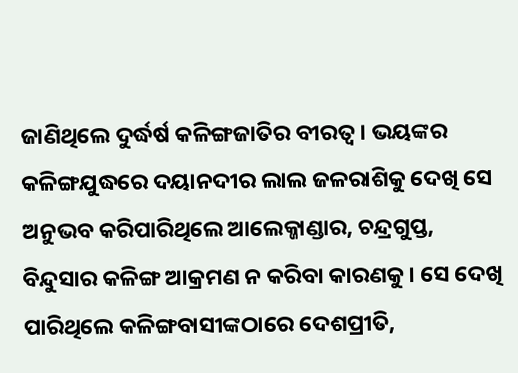ଜାଣିଥିଲେ ଦୁର୍ଦ୍ଧର୍ଷ କଳିଙ୍ଗଜାତିର ବୀରତ୍ୱ । ଭୟଙ୍କର କଳିଙ୍ଗଯୁଦ୍ଧରେ ଦୟାନଦୀର ଲାଲ ଜଳରାଶିକୁ ଦେଖି ସେ ଅନୁଭବ କରିପାରିଥିଲେ ଆଲେକ୍ଜାଣ୍ଡାର, ଚନ୍ଦ୍ରଗୁପ୍ତ, ବିନ୍ଦୁସାର କଳିଙ୍ଗ ଆକ୍ରମଣ ନ କରିବା କାରଣକୁ । ସେ ଦେଖି ପାରିଥିଲେ କଳିଙ୍ଗବାସୀଙ୍କଠାରେ ଦେଶପ୍ରୀତି,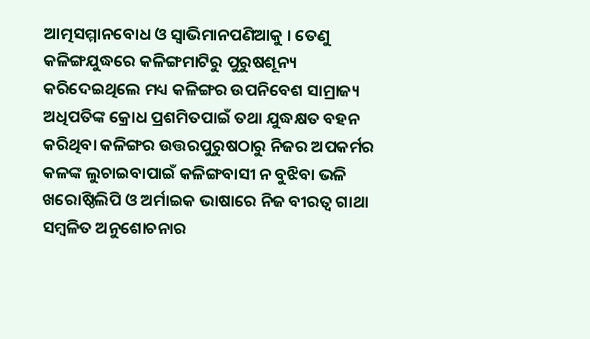ଆତ୍ମସମ୍ମାନବୋଧ ଓ ସ୍ୱାଭିମାନପଣିଆକୁ । ତେଣୁ କଳିଙ୍ଗଯୁଦ୍ଧରେ କଳିଙ୍ଗମାଟିରୁ ପୁରୁଷଶୂନ୍ୟ କରିଦେଇଥିଲେ ମଧ୍ୟ କଳିଙ୍ଗର ଉପନିବେଶ ସାମ୍ରାଜ୍ୟ ଅଧିପତିଙ୍କ କ୍ରୋଧ ପ୍ରଶମିତପାଇଁ ତଥା ଯୁଦ୍ଧକ୍ଷତ ବହନ କରିଥିବା କଳିଙ୍ଗର ଉତ୍ତରପୁରୁଷଠାରୁ ନିଜର ଅପକର୍ମର କଳଙ୍କ ଲୁଚାଇବାପାଇଁ କଳିଙ୍ଗବାସୀ ନ ବୁଝିବା ଭଳି ଖରୋଷ୍ଠିଲିପି ଓ ଅର୍ମାଇକ ଭାଷାରେ ନିଜ ବୀରତ୍ୱ ଗାଥା ସମ୍ବଳିତ ଅନୁଶୋଚନାର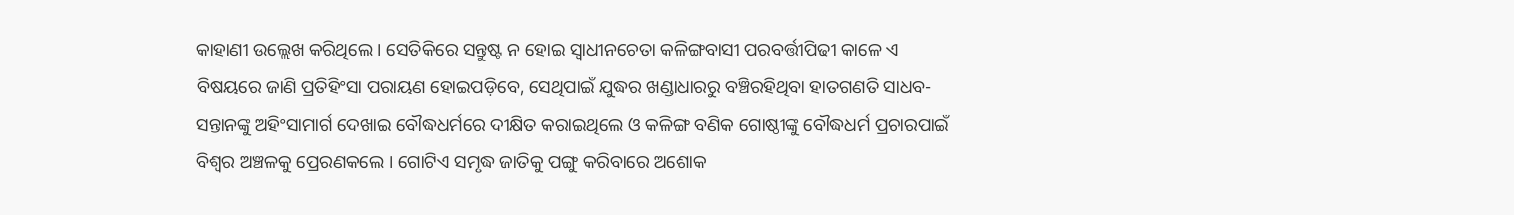କାହାଣୀ ଉଲ୍ଲେଖ କରିଥିଲେ । ସେତିକିରେ ସନ୍ତୁଷ୍ଟ ନ ହୋଇ ସ୍ୱାଧୀନଚେତା କଳିଙ୍ଗବାସୀ ପରବର୍ତ୍ତୀପିଢୀ କାଳେ ଏ ବିଷୟରେ ଜାଣି ପ୍ରତିହିଂସା ପରାୟଣ ହୋଇପଡ଼ିବେ, ସେଥିପାଇଁ ଯୁଦ୍ଧର ଖଣ୍ଡାଧାରରୁ ବଞ୍ଚିରହିଥିବା ହାତଗଣତି ସାଧବ-ସନ୍ତାନଙ୍କୁ ଅହିଂସାମାର୍ଗ ଦେଖାଇ ବୌଦ୍ଧଧର୍ମରେ ଦୀକ୍ଷିତ କରାଇଥିଲେ ଓ କଳିଙ୍ଗ ବଣିକ ଗୋଷ୍ଠୀଙ୍କୁ ବୌଦ୍ଧଧର୍ମ ପ୍ରଚାରପାଇଁ ବିଶ୍ୱର ଅଞ୍ଚଳକୁ ପ୍ରେରଣକଲେ । ଗୋଟିଏ ସମୃଦ୍ଧ ଜାତିକୁ ପଙ୍ଗୁ କରିବାରେ ଅଶୋକ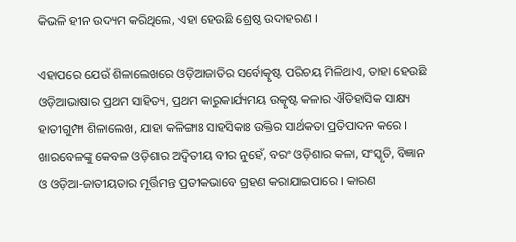କିଭଳି ହୀନ ଉଦ୍ୟମ କରିଥିଲେ, ଏହା ହେଉଛି ଶ୍ରେଷ୍ଠ ଉଦାହରଣ ।

ଏହାପରେ ଯେଉଁ ଶିଳାଲେଖରେ ଓଡ଼ିଆଜାତିର ସର୍ବୋତ୍କୃଷ୍ଟ ପରିଚୟ ମିଳିଥାଏ, ତାହା ହେଉଛି ଓଡ଼ିଆଭାଷାର ପ୍ରଥମ ସାହିତ୍ୟ, ପ୍ରଥମ କାରୁକାର୍ଯ୍ୟମୟ ଉତ୍କୃଷ୍ଟ କଳାର ଐତିହାସିକ ସାକ୍ଷ୍ୟ ହାତୀଗୁମ୍ଫା ଶିଳାଲେଖ, ଯାହା କଳିଙ୍ଗାଃ ସାହସିକାଃ ଉକ୍ତିର ସାର୍ଥକତା ପ୍ରତିପାଦନ କରେ । ଖାରବେଳଙ୍କୁ କେବଳ ଓଡ଼ିଶାର ଅଦ୍ୱିତୀୟ ବୀର ନୁହେଁ, ବରଂ ଓଡ଼ିଶାର କଳା, ସଂସ୍କୃତି, ବିଜ୍ଞାନ ଓ ଓଡ଼ିଆ-ଜାତୀୟତାର ମୂର୍ତ୍ତିମନ୍ତ ପ୍ରତୀକଭାବେ ଗ୍ରହଣ କରାଯାଇପାରେ । କାରଣ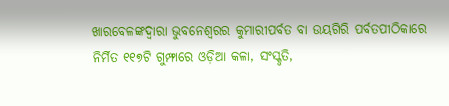ଖାରବେଳଙ୍କଦ୍ୱାରା ଭୁବନେଶ୍ୱରର କୁମାରୀପର୍ବତ ବା ଉୟଗିରି ପର୍ବତପୀଠିକାରେ ନିର୍ମିତ ୧୧୭ଟି ଗୁମ୍ଫାରେ ଓଡ଼ିଆ କଳା, ସଂସ୍କୃତି,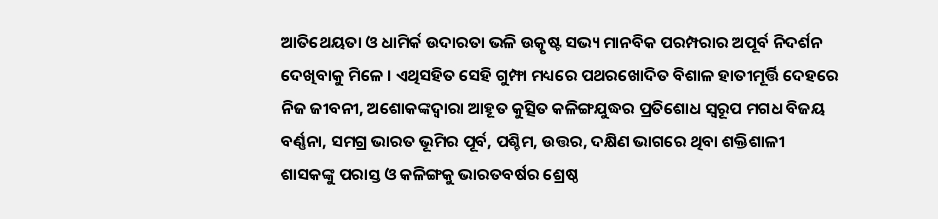ଆତିଥେୟତା ଓ ଧାମିର୍କ ଉଦାରତା ଭଳି ଉତ୍କୃଷ୍ଟ ସଭ୍ୟ ମାନବିକ ପରମ୍ପରାର ଅପୂର୍ବ ନିଦର୍ଶନ ଦେଖିବାକୁ ମିଳେ । ଏଥିସହିତ ସେହି ଗୁମ୍ଫା ମଧ୍ୟରେ ପଥରଖୋଦିତ ବିଶାଳ ହାତୀମୂର୍ତ୍ତି ଦେହରେ ନିଜ ଜୀବନୀ, ଅଶୋକଙ୍କଦ୍ୱାରା ଆହୂତ କୁତ୍ସିତ କଳିଙ୍ଗଯୁଦ୍ଧର ପ୍ରତିଶୋଧ ସ୍ୱରୂପ ମଗଧ ବିଜୟ ବର୍ଣ୍ଣନା, ସମଗ୍ର ଭାରତ ଭୂମିର ପୂର୍ବ, ପଶ୍ଚିମ, ଉତ୍ତର, ଦକ୍ଷିଣ ଭାଗରେ ଥିବା ଶକ୍ତିଶାଳୀ ଶାସକଙ୍କୁ ପରାସ୍ତ ଓ କଳିଙ୍ଗକୁ ଭାରତବର୍ଷର ଶ୍ରେଷ୍ଠ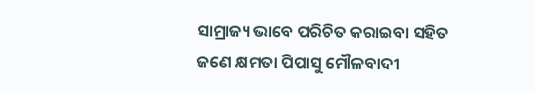ସାମ୍ରାଜ୍ୟ ଭାବେ ପରିଚିତ କରାଇବା ସହିତ ଜଣେ କ୍ଷମତା ପିପାସୁ ମୌଳବାଦୀ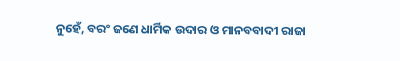ନୁହେଁ, ବରଂ ଜଣେ ଧାର୍ମିକ ଉଦାର ଓ ମାନବବାଦୀ ରାଜା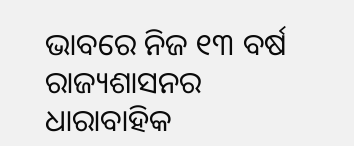ଭାବରେ ନିଜ ୧୩ ବର୍ଷ ରାଜ୍ୟଶାସନର ଧାରାବାହିକ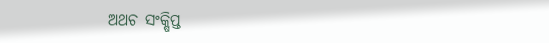ଅଥଚ ସଂକ୍ଷିପ୍ତ